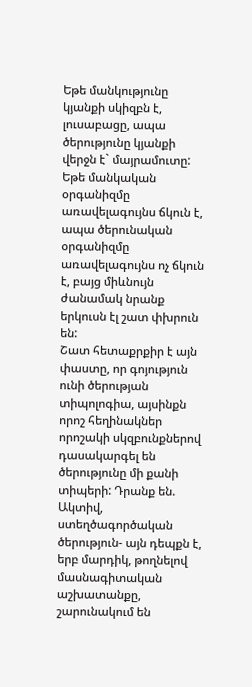Եթե մանկությունը կյանքի սկիզբն է, լուսաբացը, ապա ծերությունը կյանքի վերջն է` մայրամուտը: Եթե մանկական օրգանիզմը առավելագույնս ճկուն է, ապա ծերունական օրգանիզմը առավելագույնս ոչ ճկուն է, բայց միևնույն ժանամակ նրանք երկուսն էլ շատ փխրուն են:
Շատ հետաքրքիր է այն փաստը, որ գոյություն ունի ծերության տիպոլոգիա, այսինքն որոշ հեղինակներ որոշակի սկզբունքներով դասակարգել են ծերությունը մի քանի տիպերի: Դրանք են.
Ակտիվ, ստեղծագործական ծերություն- այն դեպքն է, երբ մարդիկ, թողնելով մասնագիտական աշխատանքը, շարունակում են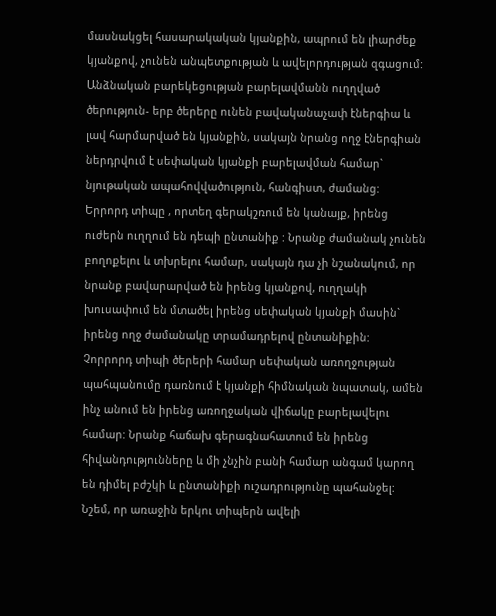մասնակցել հասարակական կյանքին, ապրում են լիարժեք կյանքով, չունեն անպետքության և ավելորդության զգացում:
Անձնական բարեկեցության բարելավմանն ուղղված ծերություն- երբ ծերերը ունեն բավականաչափ էներգիա և լավ հարմարված են կյանքին, սակայն նրանց ողջ էներգիան ներդրվում է սեփական կյանքի բարելավման համար` նյութական ապահովվածություն, հանգիստ, ժամանց:
Երրորդ տիպը , որտեղ գերակշռում են կանայք, իրենց ուժերն ուղղում են դեպի ընտանիք : Նրանք ժամանակ չունեն բողոքելու և տխրելու համար, սակայն դա չի նշանակում, որ նրանք բավարարված են իրենց կյանքով, ուղղակի խուսափում են մտածել իրենց սեփական կյանքի մասին` իրենց ողջ ժամանակը տրամադրելով ընտանիքին:
Չորրորդ տիպի ծերերի համար սեփական առողջության պահպանումը դառնում է կյանքի հիմնական նպատակ, ամեն ինչ անում են իրենց առողջական վիճակը բարելավելու համար: Նրանք հաճախ գերագնահատում են իրենց հիվանդությունները և մի չնչին բանի համար անգամ կարող են դիմել բժշկի և ընտանիքի ուշադրությունը պահանջել:
Նշեմ, որ առաջին երկու տիպերն ավելի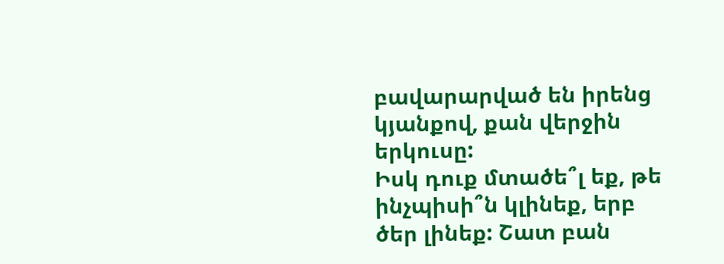բավարարված են իրենց կյանքով, քան վերջին երկուսը:
Իսկ դուք մտածե՞լ եք, թե ինչպիսի՞ն կլինեք, երբ ծեր լինեք: Շատ բան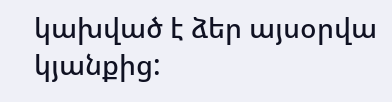կախված է ձեր այսօրվա կյանքից: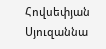Հովսեփյան Սյուզաննա